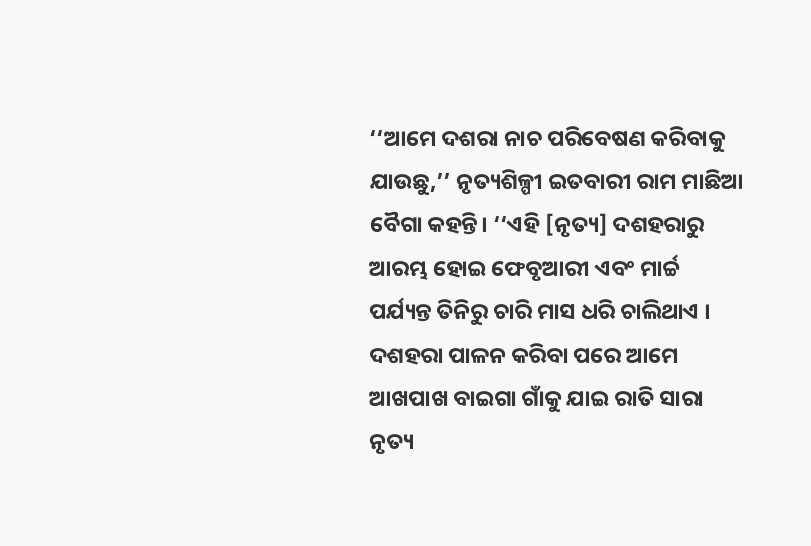‘‘ଆମେ ଦଶରା ନାଚ ପରିବେଷଣ କରିବାକୁ ଯାଉଛୁ,’’ ନୃତ୍ୟଶିଳ୍ପୀ ଇତବାରୀ ରାମ ମାଛିଆ ବୈଗା କହନ୍ତି। ‘‘ଏହି [ନୃତ୍ୟ] ଦଶହରାରୁ ଆରମ୍ଭ ହୋଇ ଫେବୃଆରୀ ଏବଂ ମାର୍ଚ୍ଚ ପର୍ଯ୍ୟନ୍ତ ତିନିରୁ ଚାରି ମାସ ଧରି ଚାଲିଥାଏ । ଦଶହରା ପାଳନ କରିବା ପରେ ଆମେ ଆଖପାଖ ବାଇଗା ଗାଁକୁ ଯାଇ ରାତି ସାରା ନୃତ୍ୟ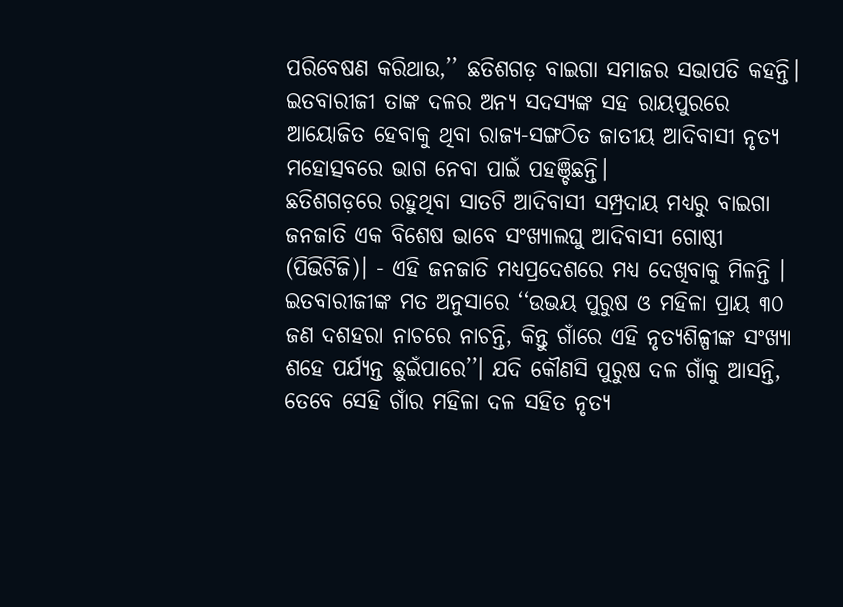ପରିବେଷଣ କରିଥାଉ,’’ ଛତିଶଗଡ଼ ବାଇଗା ସମାଜର ସଭାପତି କହନ୍ତି।
ଇତବାରୀଜୀ ତାଙ୍କ ଦଳର ଅନ୍ୟ ସଦସ୍ୟଙ୍କ ସହ ରାୟପୁରରେ ଆୟୋଜିତ ହେବାକୁ ଥିବା ରାଜ୍ୟ-ସଙ୍ଗଠିତ ଜାତୀୟ ଆଦିବାସୀ ନୃତ୍ୟ ମହୋତ୍ସବରେ ଭାଗ ନେବା ପାଇଁ ପହଞ୍ଚିଛନ୍ତି।
ଛତିଶଗଡ଼ରେ ରହୁଥିବା ସାତଟି ଆଦିବାସୀ ସମ୍ପ୍ରଦାୟ ମଧ୍ୟରୁ ବାଇଗା ଜନଜାତି ଏକ ବିଶେଷ ଭାବେ ସଂଖ୍ୟାଲଘୁ ଆଦିବାସୀ ଗୋଷ୍ଠୀ (ପିଭିଟିଜି)। - ଏହି ଜନଜାତି ମଧ୍ୟପ୍ରଦେଶରେ ମଧ୍ୟ ଦେଖିବାକୁ ମିଳନ୍ତି ।
ଇତବାରୀଜୀଙ୍କ ମତ ଅନୁସାରେ ‘‘ଉଭୟ ପୁରୁଷ ଓ ମହିଳା ପ୍ରାୟ ୩୦ ଜଣ ଦଶହରା ନାଚରେ ନାଚନ୍ତି, କିନ୍ତୁ ଗାଁରେ ଏହି ନୃତ୍ୟଶିଳ୍ପୀଙ୍କ ସଂଖ୍ୟା ଶହେ ପର୍ଯ୍ୟନ୍ତ ଛୁଇଁପାରେ’’। ଯଦି କୌଣସି ପୁରୁଷ ଦଳ ଗାଁକୁ ଆସନ୍ତି, ତେବେ ସେହି ଗାଁର ମହିଳା ଦଳ ସହିତ ନୃତ୍ୟ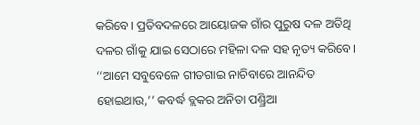କରିବେ। ପ୍ରତିବଦଳରେ ଆୟୋଜକ ଗାଁର ପୁରୁଷ ଦଳ ଅତିଥି ଦଳର ଗାଁକୁ ଯାଇ ସେଠାରେ ମହିଳା ଦଳ ସହ ନୃତ୍ୟ କରିବେ।
‘‘ଆମେ ସବୁବେଳେ ଗୀତଗାଇ ନାଚିବାରେ ଆନନ୍ଦିତ ହୋଇଥାଉ,’’ କବର୍ଦ୍ଧ ବ୍ଲକର ଅନିତା ପଣ୍ଡ୍ରିଆ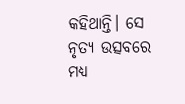କହିଥାନ୍ତି। ସେ ନୃତ୍ୟ ଉତ୍ସବରେ ମଧ୍ୟ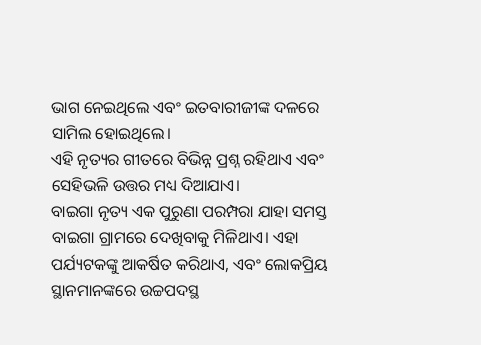ଭାଗ ନେଇଥିଲେ ଏବଂ ଇତବାରୀଜୀଙ୍କ ଦଳରେ ସାମିଲ ହୋଇଥିଲେ।
ଏହି ନୃତ୍ୟର ଗୀତରେ ବିଭିନ୍ନ ପ୍ରଶ୍ନ ରହିଥାଏ ଏବଂ ସେହିଭଳି ଉତ୍ତର ମଧ୍ୟ ଦିଆଯାଏ।
ବାଇଗା ନୃତ୍ୟ ଏକ ପୁରୁଣା ପରମ୍ପରା ଯାହା ସମସ୍ତ ବାଇଗା ଗ୍ରାମରେ ଦେଖିବାକୁ ମିଳିଥାଏ। ଏହା ପର୍ଯ୍ୟଟକଙ୍କୁ ଆକର୍ଷିତ କରିଥାଏ, ଏବଂ ଲୋକପ୍ରିୟ ସ୍ଥାନମାନଙ୍କରେ ଉଚ୍ଚପଦସ୍ଥ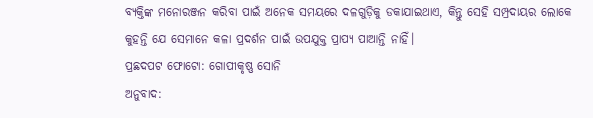ବ୍ୟକ୍ତିଙ୍କ ମନୋରଞ୍ଜନ କରିବା ପାଇଁ ଅନେକ ସମୟରେ ଦଳଗୁଡ଼ିକୁ ଡକାଯାଇଥାଏ, କିନ୍ତୁ ସେହି ସମ୍ପ୍ରଦାୟର ଲୋକେ କୁହନ୍ତି ଯେ ସେମାନେ କଳା ପ୍ରଦର୍ଶନ ପାଇଁ ଉପଯୁକ୍ତ ପ୍ରାପ୍ୟ ପାଆନ୍ତି ନାହିଁ।
ପ୍ରଛଦପଟ ଫୋଟୋ: ଗୋପୀକୃଷ୍ଣ ସୋନି
ଅନୁବାଦ: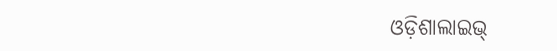ଓଡ଼ିଶାଲାଇଭ୍